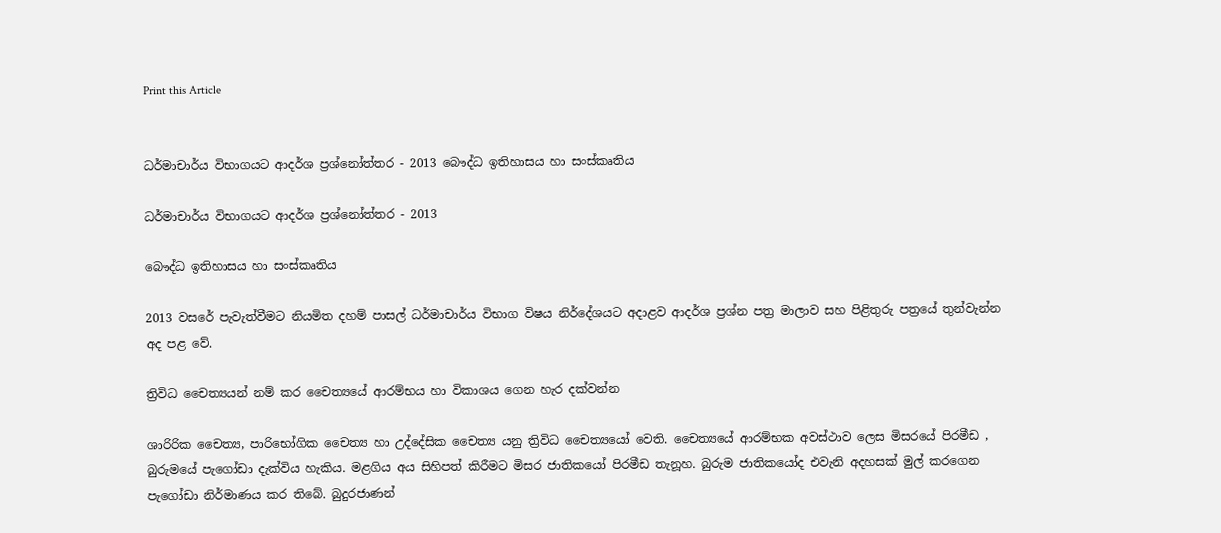Print this Article


ධර්මාචාර්ය විභාගයට ආදර්ශ ප්‍රශ්නෝත්තර - 2013 බෞද්ධ ඉතිහාසය හා සංස්කෘතිය

ධර්මාචාර්ය විභාගයට ආදර්ශ ප්‍රශ්නෝත්තර - 2013

බෞද්ධ ඉතිහාසය හා සංස්කෘතිය

2013 වසරේ පැවැත්වීමට නියමිත දහම් පාසල් ධර්මාචාර්ය විභාග විෂය නිර්දේශයට අදාළව ආදර්ශ ප්‍රශ්න පත්‍ර මාලාව සහ පිළිතුරු පත්‍රයේ තුන්වැන්න අද පළ වේ.

ත්‍රිවිධ චෛත්‍යයන් නම් කර චෛත්‍යයේ ආරම්භය හා විකාශය ගෙන හැර දක්වන්න

ශාරිරික චෛත්‍ය, පාරිභෝගික චෛත්‍ය හා උද්දේසික චෛත්‍ය යනු ත්‍රිවිධ චෛත්‍යයෝ වෙති. චෛත්‍යයේ ආරම්භක අවස්ථාව ලෙස මිසරයේ පිරමීඩ , බුරුමයේ පැගෝඩා දැක්විය හැකිය. මළගිය අය සිහිපත් කිරීමට මිසර ජාතිකයෝ පිරමීඩ තැනූහ. බුරුම ජාතිකයෝද එවැනි අදහසක් මුල් කරගෙන පැගෝඩා නිර්මාණය කර තිබේ. බුදුරජාණන්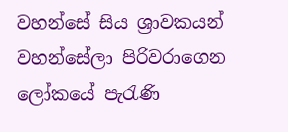වහන්සේ සිය ශ්‍රාවකයන් වහන්සේලා පිරිවරාගෙන ලෝකයේ පැරැණි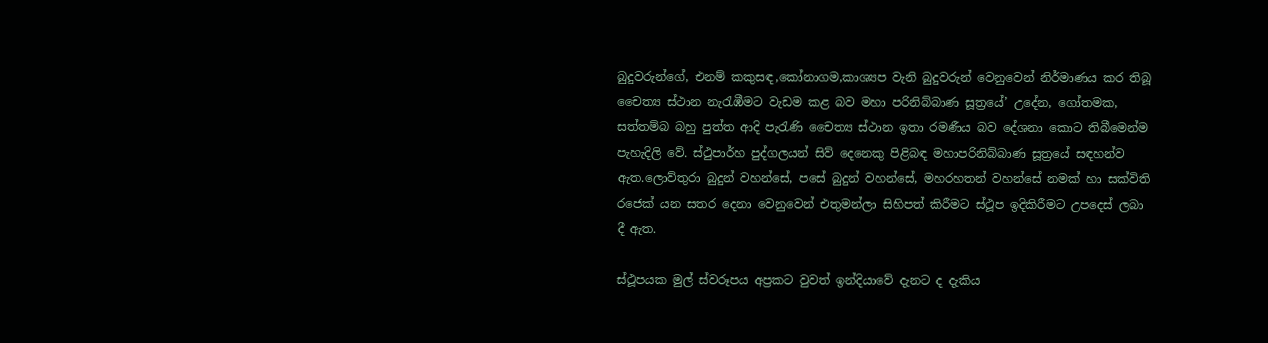බුදුවරුන්ගේ, එනම් කකුසඳ,කෝනාගම,කාශ්‍යප වැනි බුදුවරුන් වෙනුවෙන් නිර්මාණය කර තිබූ චෛත්‍ය ස්ථාන නැරැඹීමට වැඩම කළ බව මහා පරිනිබ්බාණ සූත්‍රයේ’ උදේන, ගෝතමක, සත්තම්බ බහු පුත්ත ආදි පැරැණි චෛත්‍ය ස්ථාන ඉතා රමණීය බව දේශනා කොට තිබීමෙන්ම පැහැදිලි වේ. ස්ථුපාර්හ පුද්ගලයන් සිව් දෙනෙකු පිළිබඳ මහාපරිනිබ්බාණ සූත්‍රයේ සඳහන්ව ඇත.ලොව්තුරා බුදුන් වහන්සේ, පසේ බුදුන් වහන්සේ, මහරහතන් වහන්සේ නමක් හා සක්විති රජෙක් යන සතර දෙනා වෙනුවෙන් එතුමන්ලා සිහිපත් කිරීමට ස්ථූප ඉදිකිරීමට උපදෙස් ලබා දී ඇත.

ස්ථූපයක මුල් ස්වරූපය අප්‍රකට වුවත් ඉන්දියාවේ දැනට ද දැකිය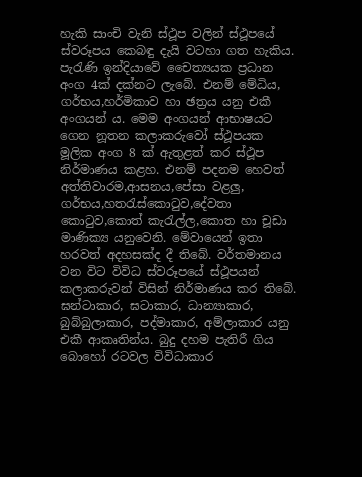හැකි සාංචි වැනි ස්ථූප වලින් ස්ථූපයේ ස්වරූපය කෙබඳු දැයි වටහා ගත හැකිය. පැරැණි ඉන්දියාවේ චෛත්‍යයක ප්‍රධාන අංග 4ක් දක්නට ලැබේ. එනම් මේධිය, ගර්භය,හර්මිකාව හා ඡත්‍රය යනු එකී අංගයන් ය. මෙම අංගයන් ආභාෂයට ගෙන නූතන කලාකරුවෝ ස්ථූපයක මූලික අංග 8 ක් ඇතුළත් කර ස්ථූප නිර්මාණය කළහ. එනම් පදනම හෙවත් අත්තිවාරම,ආසනය,පේසා වළලු, ගර්භය,හතරැස්කොටුව,දේවතා කොටුව,කොත් කැරැල්ල,කොත හා චූඩා මාණික්‍ය යනුවෙනි. මේවායෙන් ඉතා හරවත් අදහසක්ද දී තිබේ. වර්තමානය වන විට විවිධ ස්වරූපයේ ස්ථූපයන් කලාකරුවන් විසින් නිර්මාණය කර තිබේ. ඝන්ටාකාර, ඝටාකාර, ධාන්‍යාකාර, බුබ්බුලාකාර, පද්මාකාර, අම්ලාකාර යනු එකී ආකෘතින්ය. බුදු දහම පැතිරී ගිය බොහෝ රටවල විවිධාකාර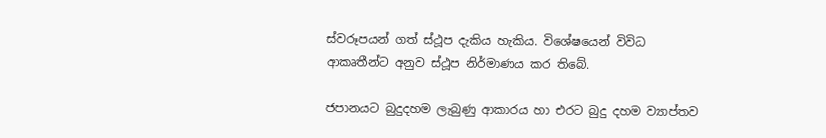ස්වරූපයන් ගත් ස්ථූප දැකිය හැකිය. විශේෂයෙන් විවිධ ආකෘතීන්ට අනුව ස්ථූප නිර්මාණය කර තිබේ.

ජපානයට බුදුදහම ලැබුණු ආකාරය හා එරට බුදු දහම ව්‍යාප්තව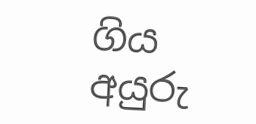ගිය අයුරු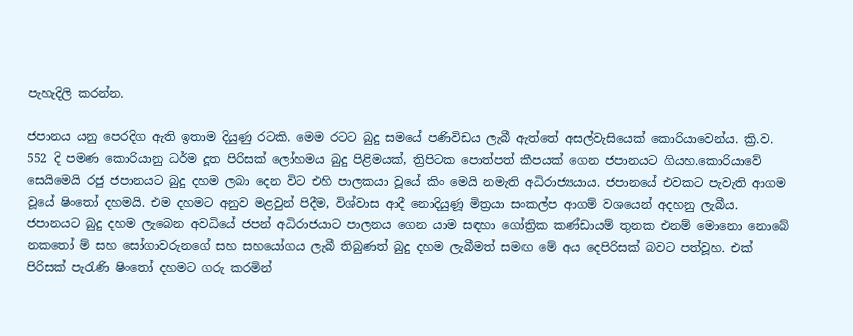පැහැදිලි කරන්න.

ජපානය යනු පෙරදිග ඇති ඉතාම දියුණු රටකි. මෙම රටට බුදු සමයේ පණිවිඩය ලැබී ඇත්තේ අසල්වැසියෙක් කොරියාවෙන්ය. ක්‍රි.ව. 552 දි පමණ කොරියානු ධර්ම දූත පිරිසක් ලෝහමය බුදු පිළිමයක්, ත්‍රිපිටක පොත්පත් කීපයක් ගෙන ජපානයට ගියහ.කොරියාවේ සෙයිමෙයි රජු ජපානයට බුදු දහම ලබා දෙන විට එහි පාලකයා වූයේ කිං මෙයි නමැති අධිරාජ්‍යයාය. ජපානයේ එවකට පැවැති ආගම වූයේ ෂිංතෝ දහමයි. එම දහමට අනුව මළවුන් පිදීම, විශ්වාස ආදී නොදියුණූ මිත්‍රයා සංකල්ප ආගම් වශයෙන් අදහනු ලැබීය. ජපානයට බුදු දහම ලැබෙන අවධියේ ජපන් අධිරාජයාට පාලනය ගෙන යාම සඳහා ගෝත්‍රික කණ්ඩායම් තුනක එනම් මොනො නොබේ නකතෝ ම් සහ සෝගාවරුනගේ සහ සහයෝගය ලැබී තිබුණත් බුදු දහම ලැබීමත් සමඟ මේ අය දෙපිරිසක් බවට පත්වූහ. එක් පිරිසක් පැරැණි ෂිංතෝ දහමට ගරු කරමින්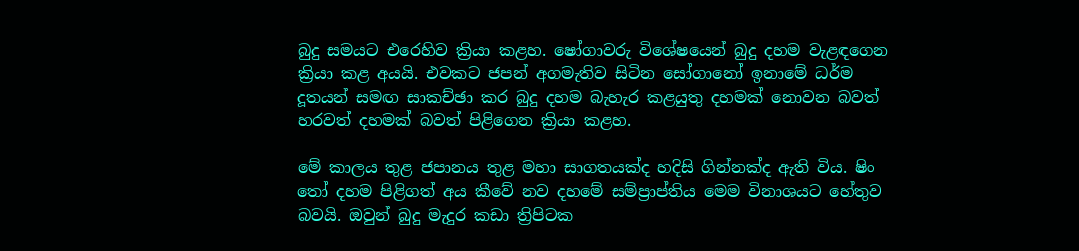බුදු සමයට එරෙහිව ක්‍රියා කළහ. ෂෝගාවරු විශේෂයෙන් බුදු දහම වැළඳගෙන ක්‍රියා කළ අයයි. එවකට ජපන් අගමැතිව සිටින සෝගානෝ ඉනාමේ ධර්ම දූතයන් සමඟ සාකච්ඡා කර බුදු දහම බැහැර කළයුතු දහමක් නොවන බවත් හරවත් දහමක් බවත් පිළිගෙන ක්‍රියා කළහ.

මේ කාලය තුළ ජපානය තුළ මහා සාගතයක්ද හදිසි ගින්නක්ද ඇති විය. ෂිං තෝ දහම පිළිගත් අය කීවේ නව දහමේ සම්ප්‍රාප්තිය මෙම විනාශයට හේතුව බවයි. ඔවුන් බුදු මැදුර කඩා ත්‍රිපිටක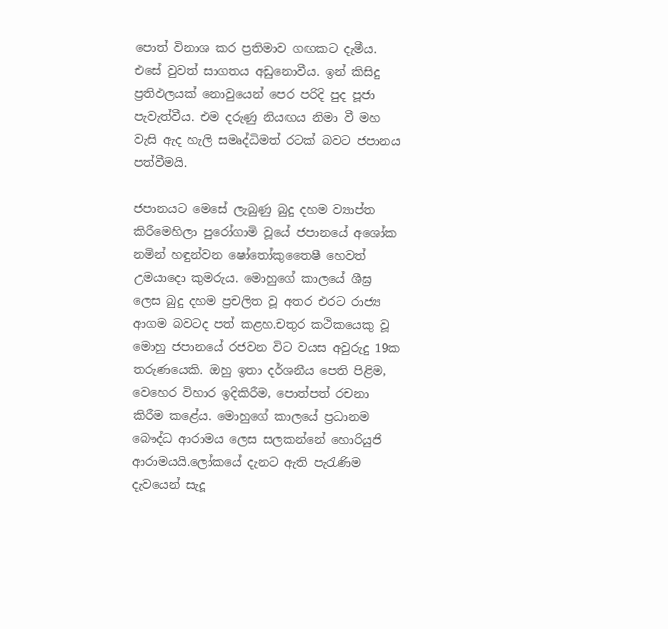පොත් විනාශ කර ප්‍රතිමාව ගඟකට දැමීය. එසේ වුවත් සාගතය අඩුනොවීය. ඉන් කිසිදු ප්‍රතිඵලයක් නොවුයෙන් පෙර පරිදි පුද පූජා පැවැත්වීය. එම දරුණු නියඟය නිමා වී මහ වැසි ඇද හැලි සමෘද්ධිමත් රටක් බවට ජපානය පත්වීමයි.

ජපානයට මෙසේ ලැබුණු බුදු දහම ව්‍යාප්ත කිරීමෙහිලා පුරෝගාමි වූයේ ජපානයේ අශෝක නමින් හඳුන්වන ෂෝතෝකුතෛෂී හෙවත් උමයාදො කුමරුය. මොහුගේ කාලයේ ශීඝ්‍ර ලෙස බුදු දහම ප්‍රචලිත වූ අතර එරට රාජ්‍ය ආගම බවටද පත් කළහ.චතුර කථිකයෙකු වූ මොහු ජපානයේ රජවන විට වයස අවුරුදු 19ක තරුණයෙකි. ඔහු ඉතා දර්ශනීය පෙති පිළිම, වෙහෙර විහාර ඉදිකිරීම, පොත්පත් රචනා කිරීම කළේය. මොහුගේ කාලයේ ප්‍රධානම බෞද්ධ ආරාමය ලෙස සලකන්නේ හොරියුජි ආරාමයයි.ලෝකයේ දැනට ඇති පැරැණිම දැවයෙන් සැදූ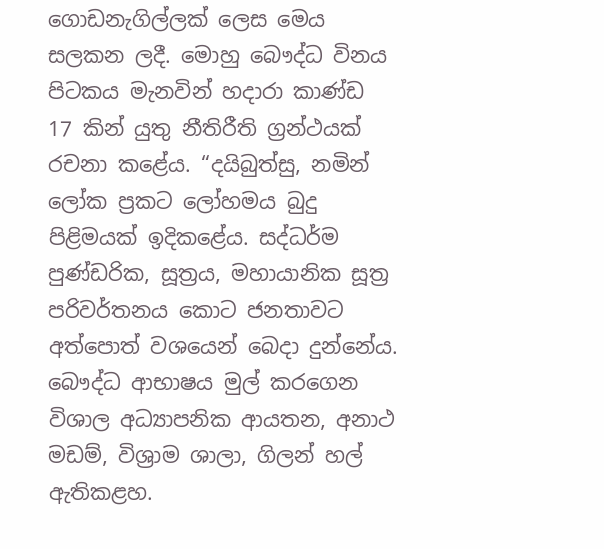ගොඩනැගිල්ලක් ලෙස මෙය සලකන ලදී. මොහු බෞද්ධ විනය පිටකය මැනවින් හදාරා කාණ්ඩ 17 කින් යුතු නීතිරීති ග්‍රන්ථයක් රචනා කළේය. “දයිබුත්සු, නමින් ලෝක ප්‍රකට ලෝහමය බුදු පිළිමයක් ඉදිකළේය. සද්ධර්ම පුණ්ඩරික, සූත්‍රය, මහායානික සූත්‍ර පරිවර්තනය කොට ජනතාවට අත්පොත් වශයෙන් බෙදා දුන්නේය. බෞද්ධ ආභාෂය මුල් කරගෙන විශාල අධ්‍යාපනික ආයතන, අනාථ මඩම්, විශ්‍රාම ශාලා, ගිලන් හල් ඇතිකළහ.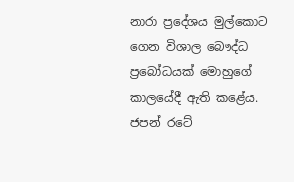නාරා ප්‍රදේශය මුල්කොට ගෙන විශාල බෞද්ධ ප්‍රබෝධයක් මොහුගේ කාලයේදී ඇති කළේය. ජපන් රටේ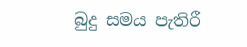බුදු සමය පැතිරී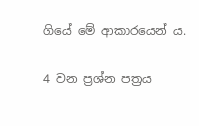ගියේ මේ ආකාරයෙන් ය.

4 වන ප්‍රශ්න පත්‍රය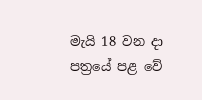මැයි 18 වන දා පත්‍රයේ පළ වේ